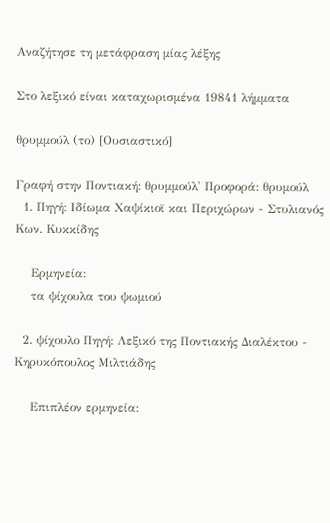Αναζήτησε τη μετάφραση μίας λέξης

Στο λεξικό είναι καταχωρισμένα 19841 λήμματα

θρυμμούλ (το) [Ουσιαστικό]

Γραφή στην Ποντιακή: θρυμμούλ' Προφορά: θρυμούλ
  1. Πηγή: Ιδίωμα Χαψίκιοϊ και Περιχώρων - Στυλιανός Κων. Κυκκίδης

    Ερμηνεία:
    τα ψίχουλα του ψωμιού

  2. ψίχουλο Πηγή: Λεξικό της Ποντιακής Διαλέκτου - Κηρυκόπουλος Μιλτιάδης

    Επιπλέον ερμηνεία: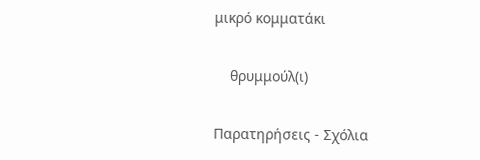μικρό κομματάκι

    θρυμμούλ(ι)

Παρατηρήσεις - Σχόλια